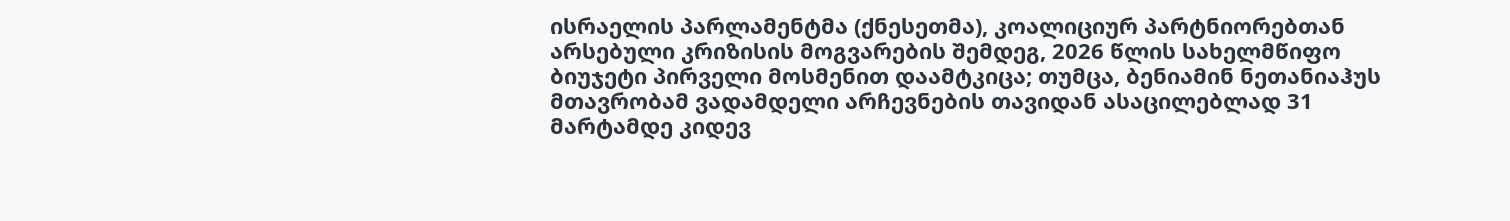ისრაელის პარლამენტმა (ქნესეთმა), კოალიციურ პარტნიორებთან არსებული კრიზისის მოგვარების შემდეგ, 2026 წლის სახელმწიფო ბიუჯეტი პირველი მოსმენით დაამტკიცა; თუმცა, ბენიამინ ნეთანიაჰუს მთავრობამ ვადამდელი არჩევნების თავიდან ასაცილებლად 31 მარტამდე კიდევ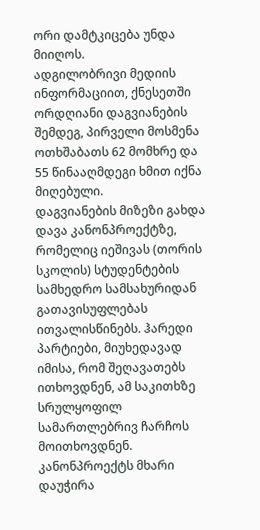ორი დამტკიცება უნდა მიიღოს.
ადგილობრივი მედიის ინფორმაციით, ქნესეთში ორდღიანი დაგვიანების შემდეგ, პირველი მოსმენა ოთხშაბათს 62 მომხრე და 55 წინააღმდეგი ხმით იქნა მიღებული.
დაგვიანების მიზეზი გახდა დავა კანონპროექტზე, რომელიც იეშივას (თორის სკოლის) სტუდენტების სამხედრო სამსახურიდან გათავისუფლებას ითვალისწინებს. ჰარედი პარტიები, მიუხედავად იმისა, რომ შეღავათებს ითხოვდნენ, ამ საკითხზე სრულყოფილ სამართლებრივ ჩარჩოს მოითხოვდნენ.
კანონპროექტს მხარი დაუჭირა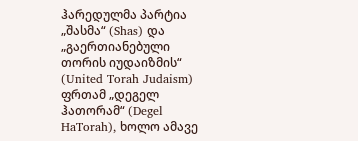ჰარედულმა პარტია „შასმა“ (Shas) და „გაერთიანებული თორის იუდაიზმის“ (United Torah Judaism) ფრთამ „დეგელ ჰათორამ“ (Degel HaTorah), ხოლო ამავე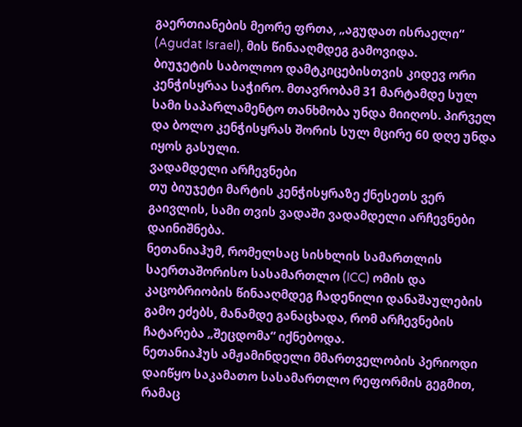გაერთიანების მეორე ფრთა, „აგუდათ ისრაელი“ (Agudat Israel), მის წინააღმდეგ გამოვიდა.
ბიუჯეტის საბოლოო დამტკიცებისთვის კიდევ ორი კენჭისყრაა საჭირო. მთავრობამ 31 მარტამდე სულ სამი საპარლამენტო თანხმობა უნდა მიიღოს. პირველ და ბოლო კენჭისყრას შორის სულ მცირე 60 დღე უნდა იყოს გასული.
ვადამდელი არჩევნები
თუ ბიუჯეტი მარტის კენჭისყრაზე ქნესეთს ვერ გაივლის, სამი თვის ვადაში ვადამდელი არჩევნები დაინიშნება.
ნეთანიაჰუმ, რომელსაც სისხლის სამართლის საერთაშორისო სასამართლო (ICC) ომის და კაცობრიობის წინააღმდეგ ჩადენილი დანაშაულების გამო ეძებს, მანამდე განაცხადა, რომ არჩევნების ჩატარება „შეცდომა“ იქნებოდა.
ნეთანიაჰუს ამჟამინდელი მმართველობის პერიოდი დაიწყო საკამათო სასამართლო რეფორმის გეგმით, რამაც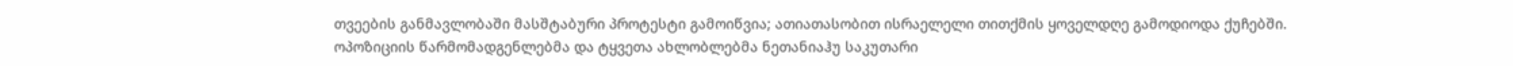თვეების განმავლობაში მასშტაბური პროტესტი გამოიწვია; ათიათასობით ისრაელელი თითქმის ყოველდღე გამოდიოდა ქუჩებში.
ოპოზიციის წარმომადგენლებმა და ტყვეთა ახლობლებმა ნეთანიაჰუ საკუთარი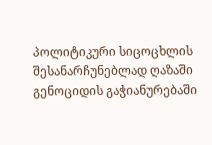პოლიტიკური სიცოცხლის შესანარჩუნებლად ღაზაში გენოციდის გაჭიანურებაში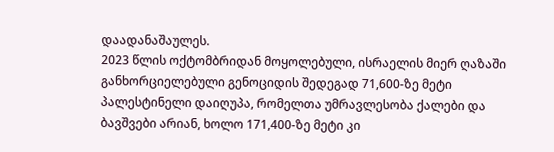დაადანაშაულეს.
2023 წლის ოქტომბრიდან მოყოლებული, ისრაელის მიერ ღაზაში განხორციელებული გენოციდის შედეგად 71,600-ზე მეტი პალესტინელი დაიღუპა, რომელთა უმრავლესობა ქალები და ბავშვები არიან, ხოლო 171,400-ზე მეტი კი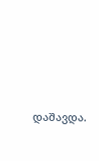დაშავდა.